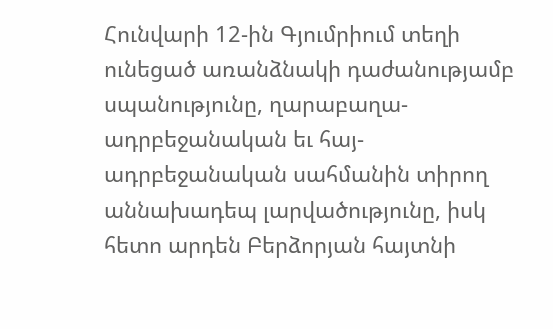Հունվարի 12-ին Գյումրիում տեղի ունեցած առանձնակի դաժանությամբ սպանությունը, ղարաբաղա-ադրբեջանական եւ հայ-ադրբեջանական սահմանին տիրող աննախադեպ լարվածությունը, իսկ հետո արդեն Բերձորյան հայտնի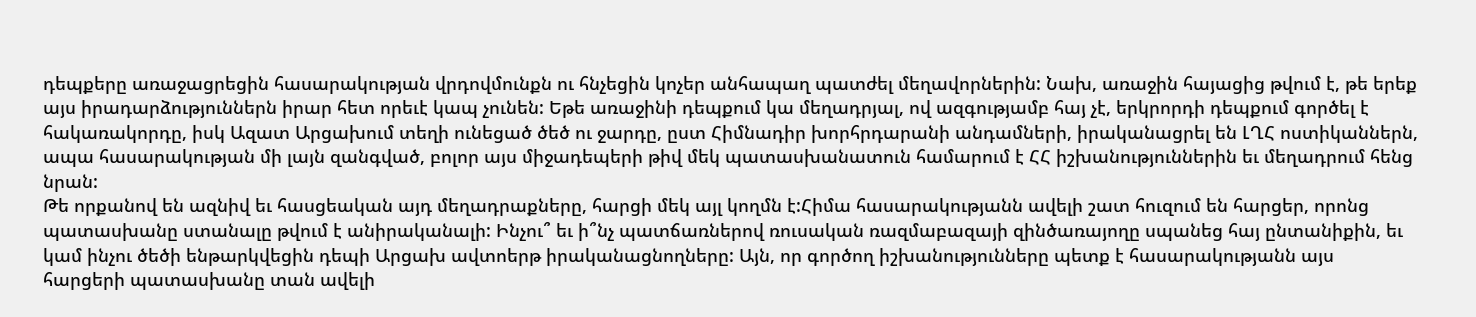դեպքերը առաջացրեցին հասարակության վրդովմունքն ու հնչեցին կոչեր անհապաղ պատժել մեղավորներին: Նախ, առաջին հայացից թվում է, թե երեք այս իրադարձություններն իրար հետ որեւէ կապ չունեն: Եթե առաջինի դեպքում կա մեղադրյալ, ով ազգությամբ հայ չէ, երկրորդի դեպքում գործել է հակառակորդը, իսկ Ազատ Արցախում տեղի ունեցած ծեծ ու ջարդը, ըստ Հիմնադիր խորհրդարանի անդամների, իրականացրել են ԼՂՀ ոստիկաններն, ապա հասարակության մի լայն զանգված, բոլոր այս միջադեպերի թիվ մեկ պատասխանատուն համարում է ՀՀ իշխանություններին եւ մեղադրում հենց նրան:
Թե որքանով են ազնիվ եւ հասցեական այդ մեղադրաքները, հարցի մեկ այլ կողմն է:Հիմա հասարակությանն ավելի շատ հուզում են հարցեր, որոնց պատասխանը ստանալը թվում է անիրականալի: Ինչու՞ եւ ի՞նչ պատճառներով ռուսական ռազմաբազայի զինծառայողը սպանեց հայ ընտանիքին, եւ կամ ինչու ծեծի ենթարկվեցին դեպի Արցախ ավտոերթ իրականացնողները: Այն, որ գործող իշխանությունները պետք է հասարակությանն այս հարցերի պատասխանը տան ավելի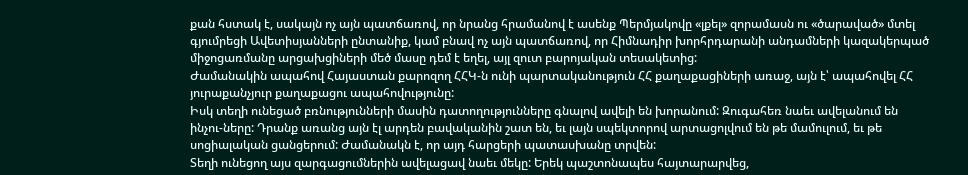քան հստակ է, սակայն ոչ այն պատճառով, որ նրանց հրամանով է ասենք Պերմյակովը «լքել» զորամասն ու «ծարաված» մտել գյումրեցի Ավետիսյանների ընտանիք, կամ բնավ ոչ այն պատճառով, որ Հիմնադիր խորհրդարանի անդամների կազակերպած միջոցառմանը արցախցիների մեծ մասը դեմ է եղել, այլ զուտ բարոյական տեսակետից:
Ժամանակին ապահով Հայաստան քարոզող ՀՀԿ-ն ունի պարտականություն ՀՀ քաղաքացիների առաջ, այն է՝ ապահովել ՀՀ յուրաքանչյուր քաղաքացու ապահովությունը:
Իսկ տեղի ունեցած բռնությունների մասին դատողությունները գնալով ավելի են խորանում: Զուգահեռ նաեւ ավելանում են ինչու-ները: Դրանք առանց այն էլ արդեն բավականին շատ են, եւ լայն սպեկտորով արտացոլվում են թե մամուլում, եւ թե սոցիալական ցանցերում: Ժամանակն է, որ այդ հարցերի պատասխանը տրվեն:
Տեղի ունեցող այս զարգացումներին ավելացավ նաեւ մեկը: Երեկ պաշտոնապես հայտարարվեց,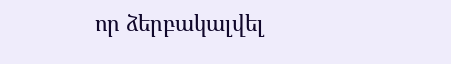որ ձերբակալվել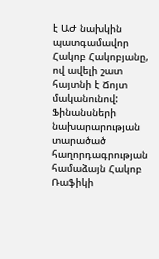է ԱԺ նախկին պատգամավոր Հակոբ Հակոբյանը, ով ավելի շատ հայտնի է Ճոյտ մականունով: Ֆինանսների նախարարության տարածած հաղորդագրության համաձայն Հակոբ Ռաֆիկի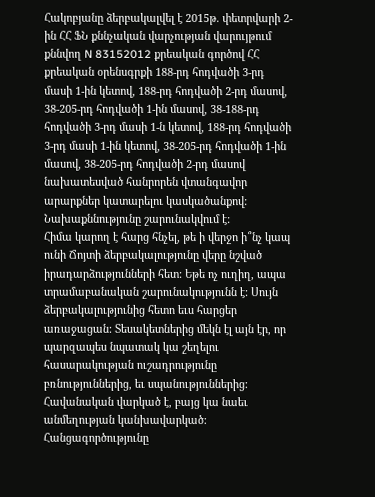Հակոբյանը ձերբակալվել է 2015թ. փետրվարի 2-ին ՀՀ ՖՆ քննչական վարչության վարույթում քննվող N 83152012 քրեական գործով ՀՀ քրեական օրենսգրքի 188-րդ հոդվածի 3-րդ մասի 1-ին կետով, 188-րդ հոդվածի 2-րդ մասով, 38-205-րդ հոդվածի 1-ին մասով, 38-188-րդ հոդվածի 3-րդ մասի 1-ն կետով, 188-րդ հոդվածի 3-րդ մասի 1-ին կետով, 38-205-րդ հոդվածի 1-ին մասով, 38-205-րդ հոդվածի 2-րդ մասով նախատեսված հանրորեն վտանգավոր արարքներ կատարելու կասկածանքով: Նախաքննությունը շարունակվում է:
Հիմա կարող է հարց հնչել, թե ի վերջո ի՞նչ կապ ունի Ճոյտի ձերբակալությունը վերը նշված իրադարձությունների հետ: Եթե ոչ ուղիղ, ապա տրամաբանական շարունակությունն է: Սույն ձերբակալությունից հետո եւս հարցեր առաջացան: Տեսակետներից մեկն էլ այն էր, որ պարզապես նպատակ կա շեղելու հասարակության ուշադրությունը բռնություններից, եւ սպանություններից: Հավանական վարկած է, բայց կա նաեւ անմեղության կանխավարկած: Հանցագործությունը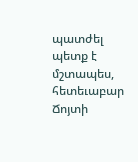պատժել պետք է մշտապես, հետեւաբար Ճոյտի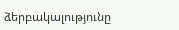ձերբակալությունը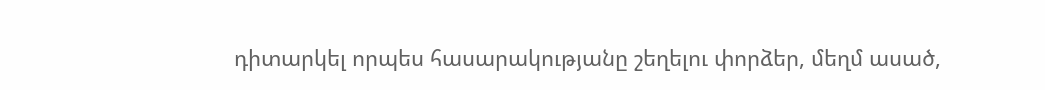դիտարկել որպես հասարակությանը շեղելու փորձեր, մեղմ ասած,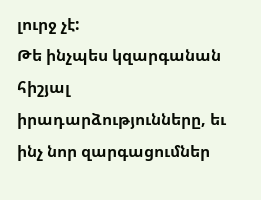լուրջ չէ:
Թե ինչպես կզարգանան հիշյալ իրադարձությունները, եւ ինչ նոր զարգացումներ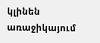կլինեն առաջիկայում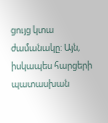ցույց կտա ժամանակը: Այն, իսկապես հարցերի պատասխան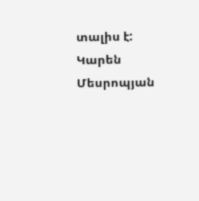տալիս է:
Կարեն Մեսրոպյան